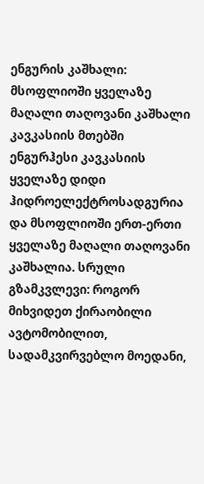ენგურის კაშხალი: მსოფლიოში ყველაზე მაღალი თაღოვანი კაშხალი კავკასიის მთებში
ენგურჰესი კავკასიის ყველაზე დიდი ჰიდროელექტროსადგურია და მსოფლიოში ერთ-ერთი ყველაზე მაღალი თაღოვანი კაშხალია. სრული გზამკვლევი: როგორ მიხვიდეთ ქირაობილი ავტომობილით, სადამკვირვებლო მოედანი,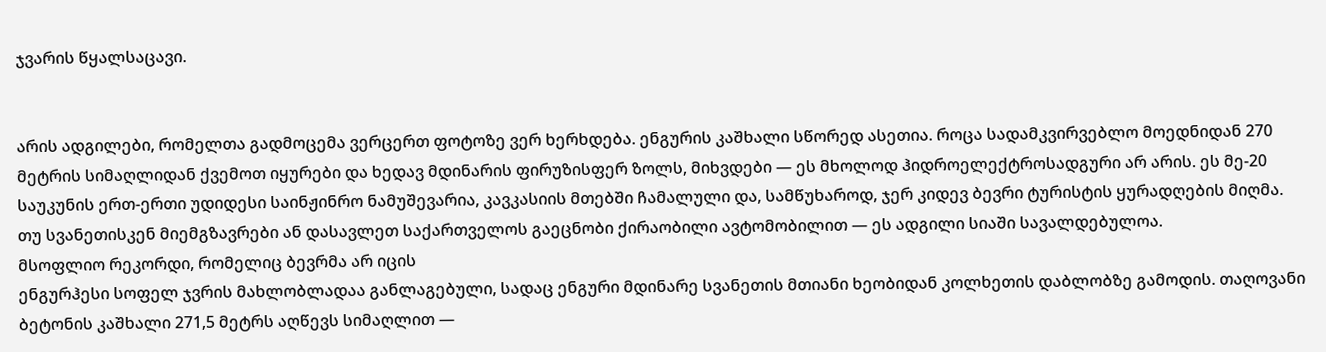ჯვარის წყალსაცავი.


არის ადგილები, რომელთა გადმოცემა ვერცერთ ფოტოზე ვერ ხერხდება. ენგურის კაშხალი სწორედ ასეთია. როცა სადამკვირვებლო მოედნიდან 270 მეტრის სიმაღლიდან ქვემოთ იყურები და ხედავ მდინარის ფირუზისფერ ზოლს, მიხვდები — ეს მხოლოდ ჰიდროელექტროსადგური არ არის. ეს მე-20 საუკუნის ერთ-ერთი უდიდესი საინჟინრო ნამუშევარია, კავკასიის მთებში ჩამალული და, სამწუხაროდ, ჯერ კიდევ ბევრი ტურისტის ყურადღების მიღმა.
თუ სვანეთისკენ მიემგზავრები ან დასავლეთ საქართველოს გაეცნობი ქირაობილი ავტომობილით — ეს ადგილი სიაში სავალდებულოა.
მსოფლიო რეკორდი, რომელიც ბევრმა არ იცის
ენგურჰესი სოფელ ჯვრის მახლობლადაა განლაგებული, სადაც ენგური მდინარე სვანეთის მთიანი ხეობიდან კოლხეთის დაბლობზე გამოდის. თაღოვანი ბეტონის კაშხალი 271,5 მეტრს აღწევს სიმაღლით —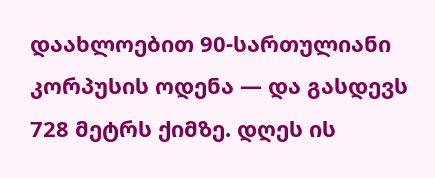დაახლოებით 90-სართულიანი კორპუსის ოდენა — და გასდევს 728 მეტრს ქიმზე. დღეს ის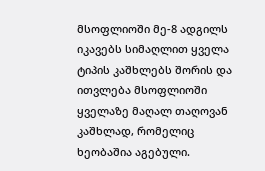მსოფლიოში მე-8 ადგილს იკავებს სიმაღლით ყველა ტიპის კაშხლებს შორის და ითვლება მსოფლიოში ყველაზე მაღალ თაღოვან კაშხლად, რომელიც ხეობაშია აგებული.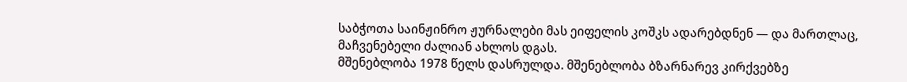საბჭოთა საინჟინრო ჟურნალები მას ეიფელის კოშკს ადარებდნენ — და მართლაც, მაჩვენებელი ძალიან ახლოს დგას.
მშენებლობა 1978 წელს დასრულდა. მშენებლობა ბზარნარევ კირქვებზე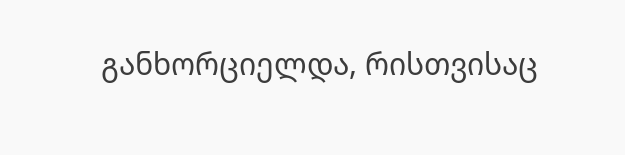განხორციელდა, რისთვისაც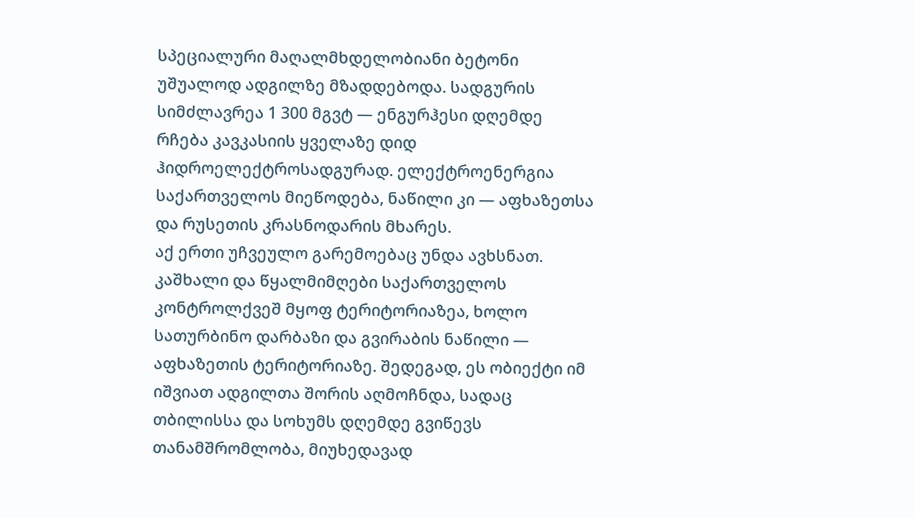სპეციალური მაღალმხდელობიანი ბეტონი უშუალოდ ადგილზე მზადდებოდა. სადგურის სიმძლავრეა 1 300 მგვტ — ენგურჰესი დღემდე რჩება კავკასიის ყველაზე დიდ ჰიდროელექტროსადგურად. ელექტროენერგია საქართველოს მიეწოდება, ნაწილი კი — აფხაზეთსა და რუსეთის კრასნოდარის მხარეს.
აქ ერთი უჩვეულო გარემოებაც უნდა ავხსნათ. კაშხალი და წყალმიმღები საქართველოს კონტროლქვეშ მყოფ ტერიტორიაზეა, ხოლო სათურბინო დარბაზი და გვირაბის ნაწილი — აფხაზეთის ტერიტორიაზე. შედეგად, ეს ობიექტი იმ იშვიათ ადგილთა შორის აღმოჩნდა, სადაც თბილისსა და სოხუმს დღემდე გვიწევს თანამშრომლობა, მიუხედავად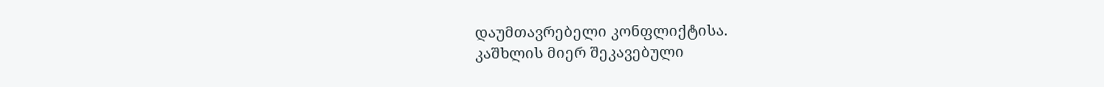დაუმთავრებელი კონფლიქტისა.
კაშხლის მიერ შეკავებული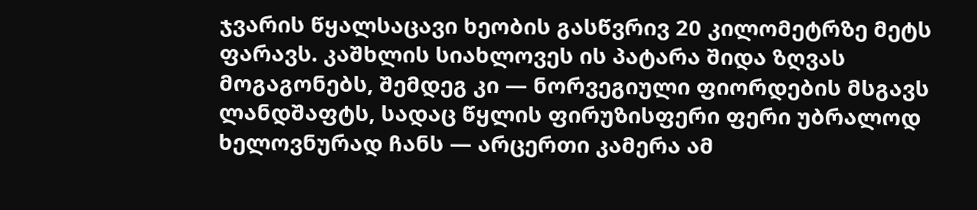ჯვარის წყალსაცავი ხეობის გასწვრივ 20 კილომეტრზე მეტს ფარავს. კაშხლის სიახლოვეს ის პატარა შიდა ზღვას მოგაგონებს, შემდეგ კი — ნორვეგიული ფიორდების მსგავს ლანდშაფტს, სადაც წყლის ფირუზისფერი ფერი უბრალოდ ხელოვნურად ჩანს — არცერთი კამერა ამ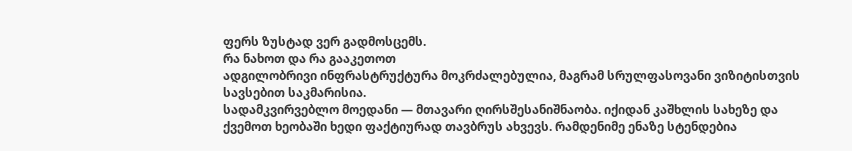ფერს ზუსტად ვერ გადმოსცემს.
რა ნახოთ და რა გააკეთოთ
ადგილობრივი ინფრასტრუქტურა მოკრძალებულია, მაგრამ სრულფასოვანი ვიზიტისთვის სავსებით საკმარისია.
სადამკვირვებლო მოედანი — მთავარი ღირსშესანიშნაობა. იქიდან კაშხლის სახეზე და ქვემოთ ხეობაში ხედი ფაქტიურად თავბრუს ახვევს. რამდენიმე ენაზე სტენდებია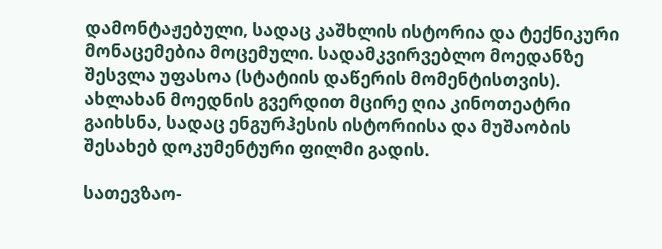დამონტაჟებული, სადაც კაშხლის ისტორია და ტექნიკური მონაცემებია მოცემული. სადამკვირვებლო მოედანზე შესვლა უფასოა (სტატიის დაწერის მომენტისთვის). ახლახან მოედნის გვერდით მცირე ღია კინოთეატრი გაიხსნა, სადაც ენგურჰესის ისტორიისა და მუშაობის შესახებ დოკუმენტური ფილმი გადის.

სათევზაო-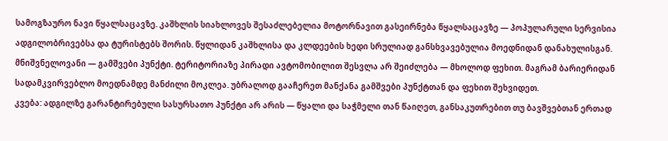სამოგზაურო ნავი წყალსაცავზე. კაშხლის სიახლოვეს შესაძლებელია მოტორნავით გასეირნება წყალსაცავზე — პოპულარული სერვისია ადგილობრივებსა და ტურისტებს შორის. წყლიდან კაშხლისა და კლდეების ხედი სრულიად განსხვავებულია მოედნიდან დანახულისგან.
მნიშვნელოვანი — გამშვები პუნქტი. ტერიტორიაზე პირადი ავტომობილით შესვლა არ შეიძლება — მხოლოდ ფეხით. მაგრამ ბარიერიდან სადამკვირვებლო მოედნამდე მანძილი მოკლეა. უბრალოდ გააჩერეთ მანქანა გამშვები პუნქტთან და ფეხით შეხვიდეთ.
კვება: ადგილზე გარანტირებული სასურსათო პუნქტი არ არის — წყალი და საჭმელი თან წაიღეთ, განსაკუთრებით თუ ბავშვებთან ერთად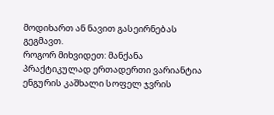მოდიხართ ან ნავით გასეირნებას გეგმავთ.
როგორ მიხვიდეთ: მანქანა პრაქტიკულად ერთადერთი ვარიანტია
ენგურის კაშხალი სოფელ ჯვრის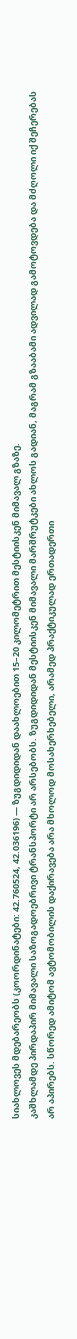სიახლოვეს მდებარეობს (კოორდინატები: 42.760524, 42.036196) — ზუგდიდიდან დაახლოებით 15–20 კილომეტრით მესტიისკენ მიმავალ გზაზე.
კაშხლამდე პირდაპირ მიმავალი საზოგადოებრივი ტრანსპორტი არ არსებობს. ზუგდიდიდან მესტიისკენ მიმავალი მარშრუტკები ახლოს გადიან, მაგრამ გზააბამი ადვილად გამოტოვდება და მძღოლი იქ შეჩერებას არ აპირებს. სწორედ ამიტომ ავტომობილის დაქირავება არა მხოლოდ მოსახერხებელი, არამედ პრაქტიკულად ერთადერთი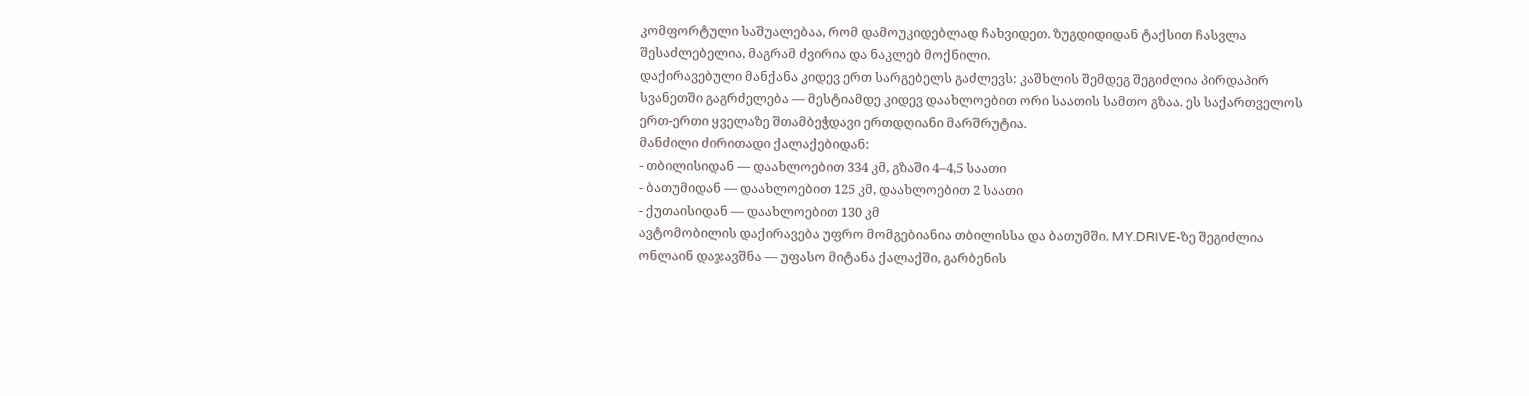კომფორტული საშუალებაა, რომ დამოუკიდებლად ჩახვიდეთ. ზუგდიდიდან ტაქსით ჩასვლა შესაძლებელია, მაგრამ ძვირია და ნაკლებ მოქნილი.
დაქირავებული მანქანა კიდევ ერთ სარგებელს გაძლევს: კაშხლის შემდეგ შეგიძლია პირდაპირ სვანეთში გაგრძელება — მესტიამდე კიდევ დაახლოებით ორი საათის სამთო გზაა. ეს საქართველოს ერთ-ერთი ყველაზე შთამბეჭდავი ერთდღიანი მარშრუტია.
მანძილი ძირითადი ქალაქებიდან:
- თბილისიდან — დაახლოებით 334 კმ, გზაში 4–4,5 საათი
- ბათუმიდან — დაახლოებით 125 კმ, დაახლოებით 2 საათი
- ქუთაისიდან — დაახლოებით 130 კმ
ავტომობილის დაქირავება უფრო მომგებიანია თბილისსა და ბათუმში. MY.DRIVE-ზე შეგიძლია ონლაინ დაჯავშნა — უფასო მიტანა ქალაქში, გარბენის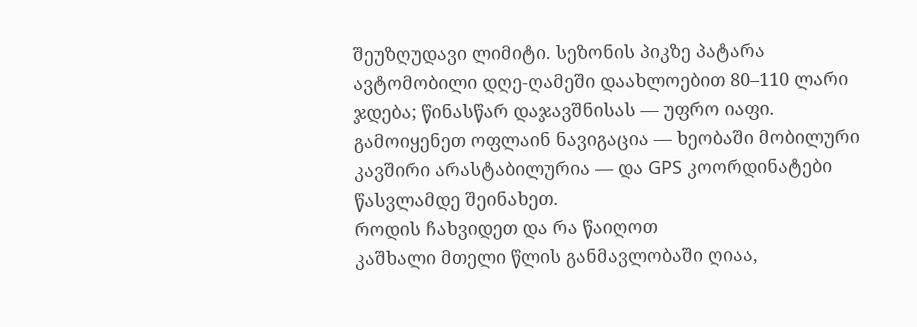შეუზღუდავი ლიმიტი. სეზონის პიკზე პატარა ავტომობილი დღე-ღამეში დაახლოებით 80–110 ლარი ჯდება; წინასწარ დაჯავშნისას — უფრო იაფი. გამოიყენეთ ოფლაინ ნავიგაცია — ხეობაში მობილური კავშირი არასტაბილურია — და GPS კოორდინატები წასვლამდე შეინახეთ.
როდის ჩახვიდეთ და რა წაიღოთ
კაშხალი მთელი წლის განმავლობაში ღიაა,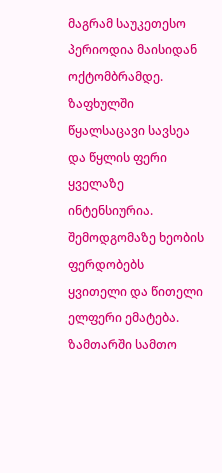მაგრამ საუკეთესო პერიოდია მაისიდან ოქტომბრამდე. ზაფხულში წყალსაცავი სავსეა და წყლის ფერი ყველაზე ინტენსიურია. შემოდგომაზე ხეობის ფერდობებს ყვითელი და წითელი ელფერი ემატება. ზამთარში სამთო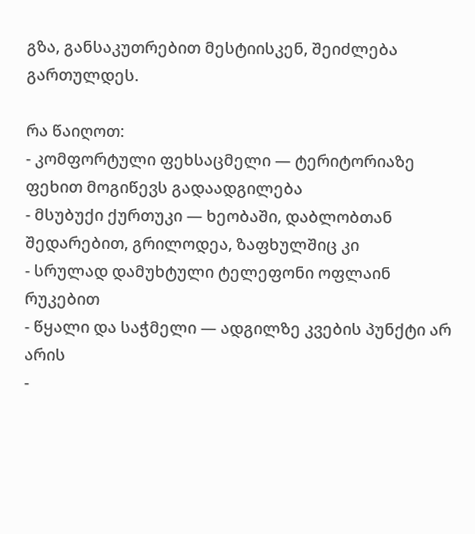გზა, განსაკუთრებით მესტიისკენ, შეიძლება გართულდეს.

რა წაიღოთ:
- კომფორტული ფეხსაცმელი — ტერიტორიაზე ფეხით მოგიწევს გადაადგილება
- მსუბუქი ქურთუკი — ხეობაში, დაბლობთან შედარებით, გრილოდეა, ზაფხულშიც კი
- სრულად დამუხტული ტელეფონი ოფლაინ რუკებით
- წყალი და საჭმელი — ადგილზე კვების პუნქტი არ არის
-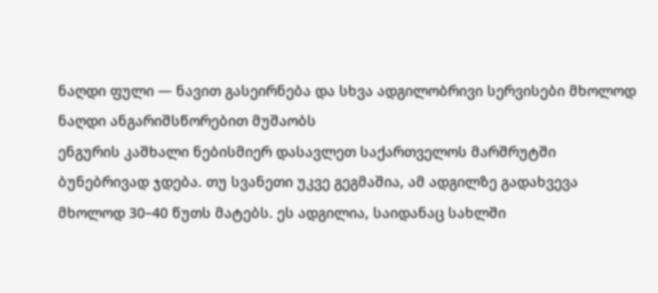ნაღდი ფული — ნავით გასეირნება და სხვა ადგილობრივი სერვისები მხოლოდ ნაღდი ანგარიშსწორებით მუშაობს
ენგურის კაშხალი ნებისმიერ დასავლეთ საქართველოს მარშრუტში ბუნებრივად ჯდება. თუ სვანეთი უკვე გეგმაშია, ამ ადგილზე გადახვევა მხოლოდ 30–40 წუთს მატებს. ეს ადგილია, საიდანაც სახლში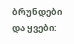ბრუნდები და ყვები: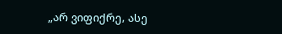„არ ვიფიქრე, ასე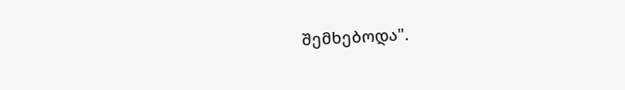შემხებოდა".